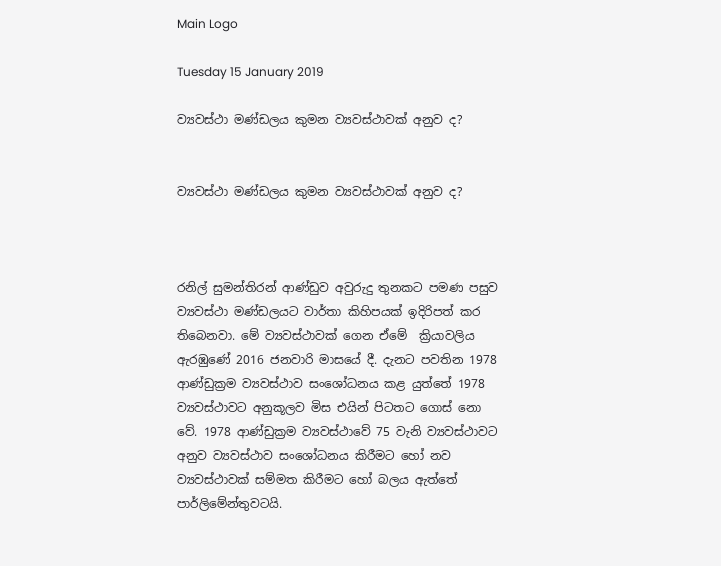Main Logo

Tuesday 15 January 2019

ව්‍යවස්ථා මණ්ඩලය කුමන ව්‍යවස්ථාවක් අනුව ද?


ව්‍යවස්ථා මණ්ඩලය කුමන ව්‍යවස්ථාවක් අනුව ද?



රනිල් සුමන්තිරන් ආණ්ඩුව අවුරුදු තුනකට පමණ පසුව ව්‍යවස්ථා මණ්ඩලයට වාර්තා කිහිපයක් ඉදිරිපත් කර තිබෙනවා. මේ ව්‍යවස්ථාවක් ගෙන ඒමේ  ක්‍රියාවලිය ඇරඹුණේ 2016 ජනවාරි මාසයේ දී. දැනට පවතින 1978 ආණ්ඩුක්‍රම ව්‍යවස්ථාව සංශෝධනය කළ යුත්තේ 1978 ව්‍යවස්ථාවට අනුකූලව මිස එයින් පිටතට ගොස් නො වේ. 1978 ආණ්ඩුක්‍රම ව්‍යවස්ථාවේ 75 වැනි ව්‍යවස්ථාවට අනුව ව්‍යවස්ථාව සංශෝධනය කිරීමට හෝ නව ව්‍යවස්ථාවක් සම්මත කිරීමට හෝ බලය ඇත්තේ පාර්ලිමේන්තුවටයි.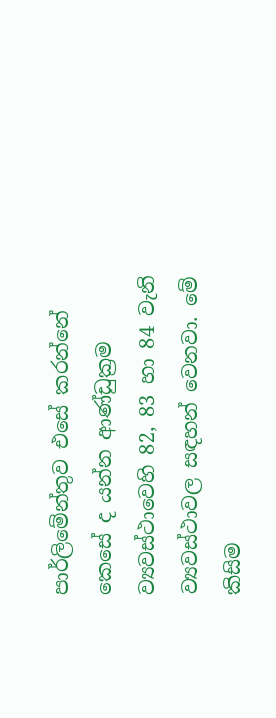පාර්ලිමේන්තුව එසේ කරන්නේ කෙසේ ද යන්න ආණ්ඩුක්‍රම  ව්‍යවස්ථාවෙහි 82, 83 හා 84 වැනි ව්‍යවස්ථාවල සඳහන් වෙනවා. මේ කිසිම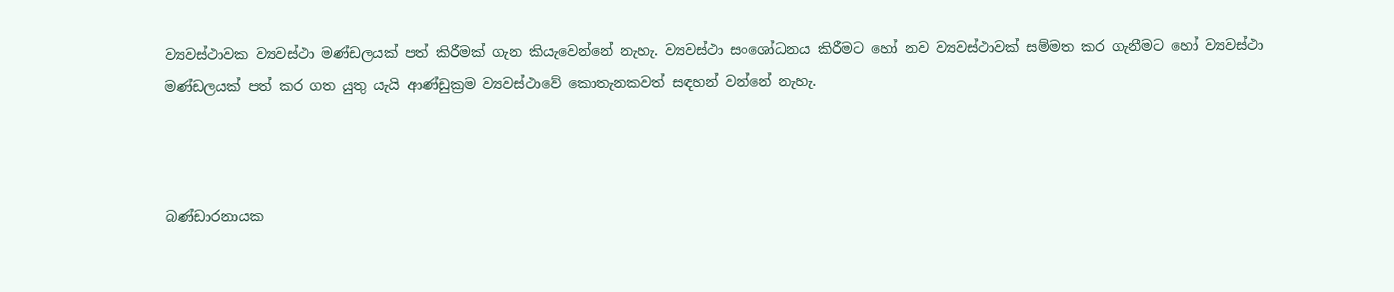ව්‍යවස්ථාවක ව්‍යවස්ථා මණ්ඩලයක් පත් කිරීමක් ගැන කියැවෙන්නේ නැහැ. ව්‍යවස්ථා සංශෝධනය කිරීමට හෝ නව ව්‍යවස්ථාවක් සම්මත කර ගැනීමට හෝ ව්‍යවස්ථා මණ්ඩලයක් පත් කර ගත යුතු යැයි ආණ්ඩුක්‍රම ව්‍යවස්ථාවේ කොතැනකවත් සඳහන් වන්නේ නැහැ.



බණ්ඩාරනායක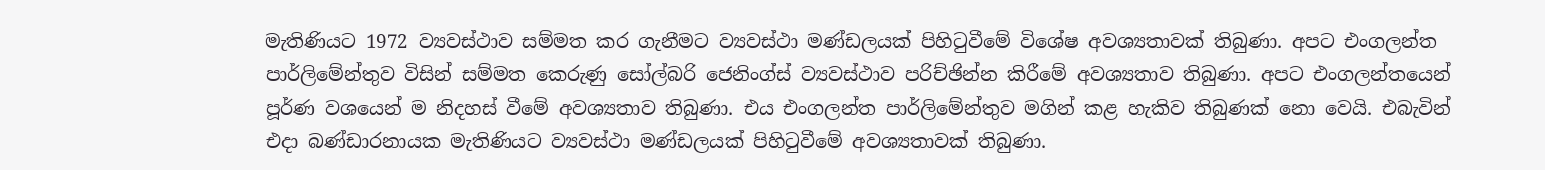මැතිණියට 1972 ව්‍යවස්ථාව සම්මත කර ගැනීමට ව්‍යවස්ථා මණ්ඩලයක් පිහිටුවීමේ විශේෂ අවශ්‍යතාවක් තිබුණා. අපට එංගලන්ත පාර්ලිමේන්තුව විසින් සම්මත කෙරුණු සෝල්බරි ජෙනිංග්ස් ව්‍යවස්ථාව පරිච්ඡින්න කිරීමේ අවශ්‍යතාව තිබුණා. අපට එංගලන්තයෙන් පූර්ණ වශයෙන් ම නිදහස් වීමේ අවශ්‍යතාව තිබුණා. එය එංගලන්ත පාර්ලිමේන්තුව මගින් කළ හැකිව තිබුණක් නො වෙයි. එබැවින් එදා බණ්ඩාරනායක මැතිණියට ව්‍යවස්ථා මණ්ඩලයක් පිහිටුවීමේ අවශ්‍යතාවක් තිබුණා.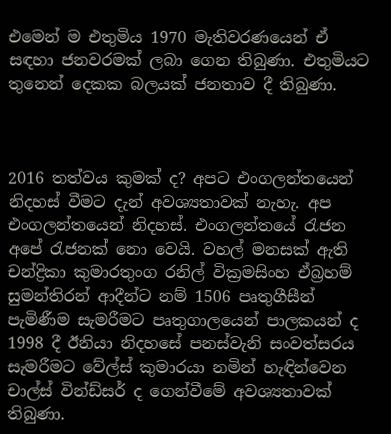එමෙන් ම එතුමිය 1970 මැතිවරණයෙන් ඒ සඳහා ජනවරමක් ලබා ගෙන තිබුණා. එතුමියට තුනෙන් දෙකක බලයක් ජනතාව දී තිබුණා.



2016 තත්වය කුමක් ද? අපට එංගලන්තයෙන් නිදහස් වීමට දැන් අවශ්‍යතාවක් නැහැ. අප එංගලන්තයෙන් නිදහස්. එංගලන්තයේ රැජන අපේ රැජනක් නො වෙයි. වහල් මනසක් ඇති චන්ද්‍රිකා කුමාරතුංග රනිල් වික්‍රමසිංහ ඒබ්‍රහම් සුමන්තිරන් ආදීන්ට නම් 1506 පෘතුගීසීන් පැමිණීම සැමරීමට පෘතුගාලයෙන් පාලකයන් ද 1998 දී ඊනියා නිදහසේ පනස්වැනි සංවත්සරය සැමරීමට වේල්ස් කුමාරයා නමින් හැඳින්වෙන චාල්ස් වින්ඩ්සර් ද ගෙන්වීමේ අවශ්‍යතාවක් තිබුණා.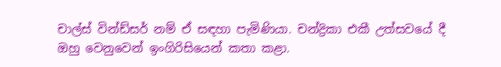චාල්ස් වින්ඩ්සර් නම් ඒ සඳහා පැමිණියා. චන්ද්‍රිකා එකී උත්සවයේ දී ඔහු වෙනුවෙන් ඉංගිරිසියෙන් කතා කළා.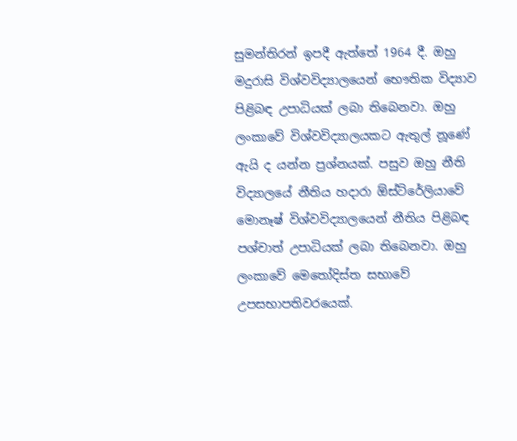සුමන්තිරන් ඉපදී ඇත්තේ 1964 දී. ඔහු මදුරාසි විශ්වවිද්‍යාලයෙන් භෞතික විද්‍යාව පිළිබඳ උපාධියක් ලබා තිබෙනවා. ඔහු ලංකාවේ විශ්වවිද්‍යාලයකට ඇතුල් නූණේ ඇයි ද යන්න ප්‍රශ්නයක්. පසුව ඔහු නීති විද්‍යාලයේ නීතිය හදාරා ඕස්ට්රේලියාවේ මොනෑෂ් විශ්වවිද්‍යාලයෙන් නීතිය පිළිබඳ පශ්චාත් උපාධියක් ලබා තිබෙනවා. ඔහු ලංකාවේ මෙතෝදිස්ත සභාවේ උපසභාපතිවරයෙක්.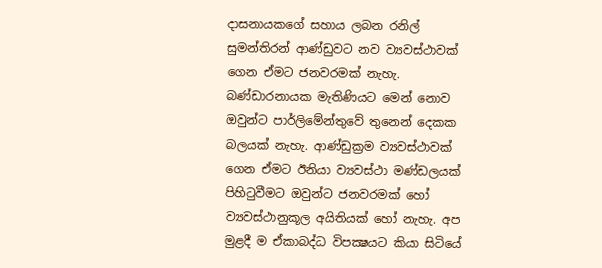දාසනායකගේ සහාය ලබන රනිල් සුමන්තිරන් ආණ්ඩුවට නව ව්‍යවස්ථාවක් ගෙන ඒමට ජනවරමක් නැහැ. බණ්ඩාරනායක මැතිණියට මෙන් නොව ඔවුන්ට පාර්ලිමේන්තුවේ තුනෙන් දෙකක බලයක් නැහැ. ආණ්ඩුක්‍රම ව්‍යවස්ථාවක් ගෙන ඒමට ඊනියා ව්‍යවස්ථා මණ්ඩලයක් පිහිටුවීමට ඔවුන්ට ජනවරමක් හෝ ව්‍යවස්ථානුකූල අයිතියක් හෝ නැහැ. අප මුළදී ම ඒකාබද්ධ විපක්‍ෂයට කියා සිටියේ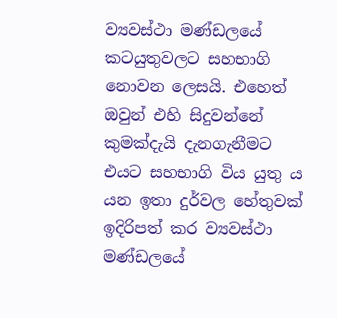ව්‍යවස්ථා මණ්ඩලයේ කටයුතුවලට සහභාගි නොවන ලෙසයි. එහෙත් ඔවුන් එහි සිදුවන්නේ කුමක්දැයි දැනගැනීමට එයට සහභාගි විය යුතු ය යන ඉතා දුර්වල හේතුවක් ඉදිරිපත් කර ව්‍යවස්ථා මණ්ඩලයේ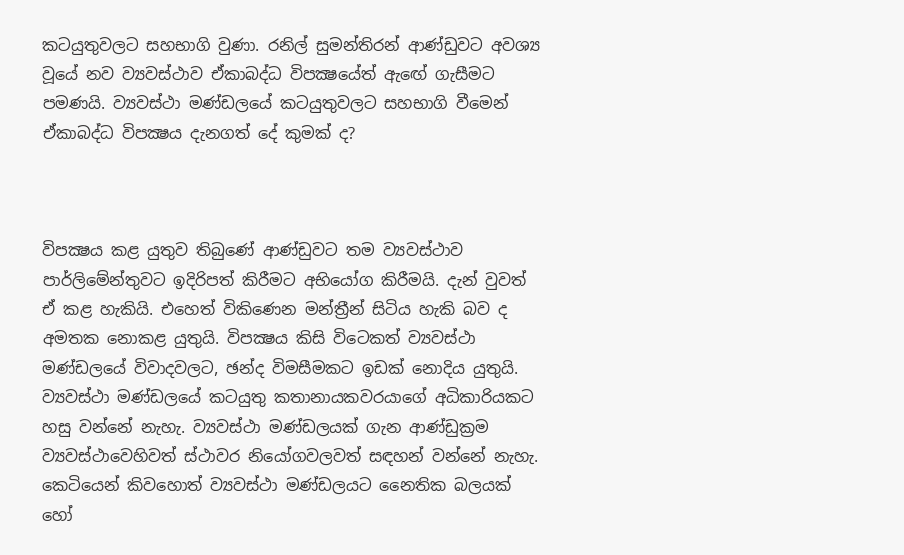කටයුතුවලට සහභාගි වුණා. රනිල් සුමන්තිරන් ආණ්ඩුවට අවශ්‍ය වූයේ නව ව්‍යවස්ථාව ඒකාබද්ධ විපක්‍ෂයේත් ඇඟේ ගැසීමට පමණයි. ව්‍යවස්ථා මණ්ඩලයේ කටයුතුවලට සහභාගි වීමෙන් ඒකාබද්ධ විපක්‍ෂය දැනගත් දේ කුමක් ද?



විපක්‍ෂය කළ යුතුව තිබුණේ ආණ්ඩුවට තම ව්‍යවස්ථාව පාර්ලිමේන්තුවට ඉදිරිපත් කිරීමට අභියෝග කිරීමයි. දැන් වුවත් ඒ කළ හැකියි. එහෙත් විකිණෙන මන්ත්‍රීන් සිටිය හැකි බව ද අමතක නොකළ යුතුයි. විපක්‍ෂය කිසි විටෙකත් ව්‍යවස්ථා මණ්ඩලයේ විවාදවලට, ඡන්ද විමසීමකට ඉඩක් නොදිය යුතුයි. ව්‍යවස්ථා මණ්ඩලයේ කටයුතු කතානායකවරයාගේ අධිකාරියකට හසු වන්නේ නැහැ. ව්‍යවස්ථා මණ්ඩලයක් ගැන ආණ්ඩුක්‍රම ව්‍යවස්ථාවෙහිවත් ස්ථාවර නියෝගවලවත් සඳහන් වන්නේ නැහැ. කෙටියෙන් කිවහොත් ව්‍යවස්ථා මණ්ඩලයට නෛතික බලයක් හෝ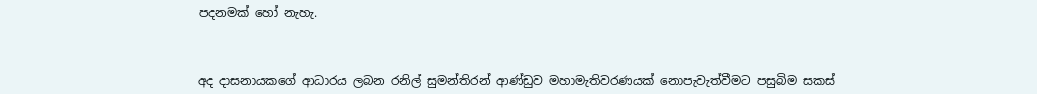පදනමක් හෝ නැහැ.



අද දාසනායකගේ ආධාරය ලබන රනිල් සුමන්තිරන් ආණ්ඩුව මහාමැතිවරණයක් නොපැවැත්වීමට පසුබිම සකස්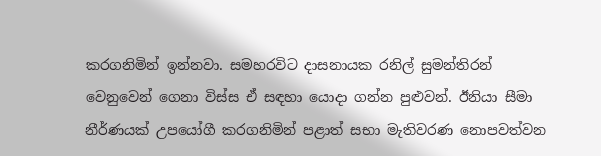කරගනිමින් ඉන්නවා. සමහරවිට දාසනායක රනිල් සුමන්තිරන් වෙනුවෙන් ගෙනා විස්ස ඒ සඳහා යොදා ගන්න පුළුවන්. ඊනියා සීමා නීර්ණයක් උපයෝගී කරගනිමින් පළාත් සභා මැතිවරණ නොපවත්වන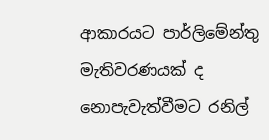ආකාරයට පාර්ලිමේන්තු මැතිවරණයක් ද නොපැවැත්වීමට රනිල්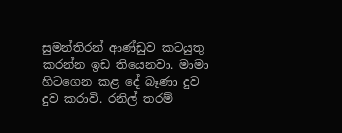සුමන්තිරන් ආණ්ඩුව කටයුතු කරන්න ඉඩ තියෙනවා. මාමා හිටගෙන කළ දේ බෑණා දුව දුව කරාවි. රනිල් තරම්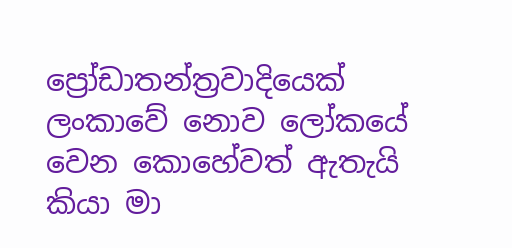ප්‍රෝඩාතන්ත්‍රවාදියෙක් ලංකාවේ නොව ලෝකයේ වෙන කොහේවත් ඇතැයි කියා මා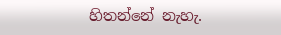හිතන්නේ නැහැ.